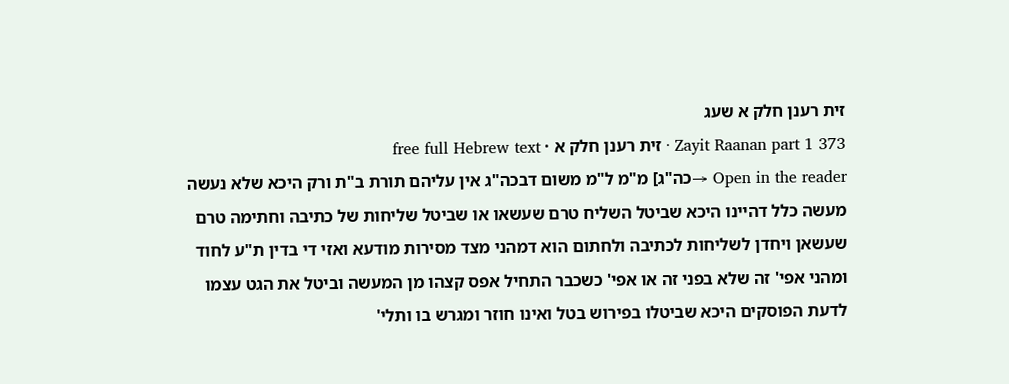זית רענן חלק א שעג
Zayit Raanan part 1 373 · זית רענן חלק א · free full Hebrew text
Open in the reader →כה"ג] מ"מ ל"מ משום דבכה"ג אין עליהם תורת ב"ת ורק היכא שלא נעשה מעשה כלל דהיינו היכא שביטל השליח טרם שעשאו או שביטל שליחות של כתיבה וחתימה טרם שעשאן ויחדן לשליחות לכתיבה ולחתום הוא דמהני מצד מסירות מודעא ואזי די בדין ת"ע לחוד ומהני אפי' זה שלא בפני זה או אפי' כשכבר התחיל אפס קצהו מן המעשה וביטל את הגט עצמו לדעת הפוסקים היכא שביטלו בפירוש בטל ואינו חוזר ומגרש בו ותלי'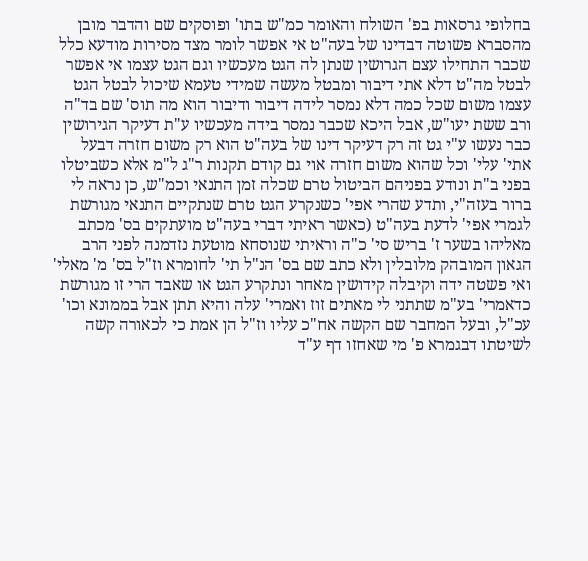בחלופי גרסאות בפ' השולח והאומר כמ"ש בתו' ופוסקים שם והדבר מובן מהסברא פשוטה דבדינו של בעה"ט אי אפשר לומר מצד מסירות מודעא כלל שכבר התחילו עצם הגרושין שנתן לה הגט מעכשיו וגם הגט עצמו אי אפשר לבטל מה"ט דלא אתי דיבור ומבטל מעשה שמידי טעמא שיכול לבטל הגט עצמו משום שכל כמה דלא נמסר לידה דיבור ודיבור הוא מה תוס' שם בד"ה ורב ששת יעו"ש, אבל היכא שכבר נמסר בידה מעכשיו ע"ת דעיקר הגירושין כבר נעשו ע"י גט זה רק דעיקר דינו של בעה"ט הוא רק משום חזרה דבעל אתי' עלי' וכל שהוא משום חזרה אוי גם קודם תקנות ר"ג ל"מ אלא כשביטלו בפני ב"ת ונודע בפניהם הביטול טרם שכלה זמן התנאי וכמ"ש, כן נראה לי ברור בעזה"י, ותדע שהרי אפי' כשנקרע הגט טרם שנתקיים התנאי מגורשת לגמרי אפי' לדעת בעה"ט (כאשר ראיתי דברי בעה"ט מועתקים בס' מכתב מאליהו בשער ז' בריש סי' כ"ה וראיתי שנוסחא מוטעת נזדמנה לפני הרב הגאון המובהק מלובלין ולא כתב שם בס' הנ"ל תי' לחומרא וז"ל בס' מ' מאלי' ואי פשטה ידה וקיבלה קידושין מאחר ונתקרע הגט או שאבד הרי זו מגורשת כדאמרי' בע"מ שתתני לי מאתים זוז ואמרי' עלה והיא תתן אבל בממונא וכו' עכ"ל, ובעל המחבר שם הקשה אח"כ עליו וז"ל הן אמת כי לכאורה קשה לשיטתו דבגמרא פ' מי שאחזו דף ע"ד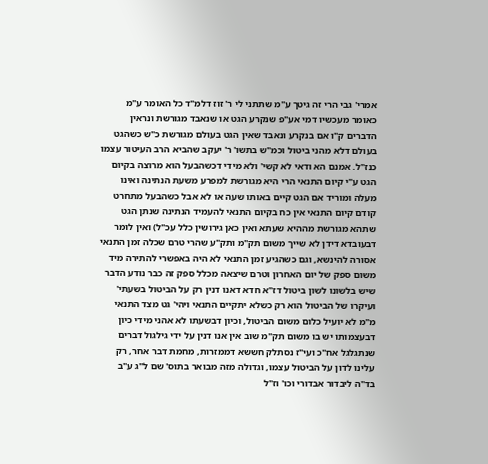אמרי' גבי הרי זה גיטך ע"מ שתתני לי ר' זוז דלמ"ד כל האומר ע"מ כאומר מעכשיו דמי אע"פ שנקרע הגט או שנאבד מגורשת ונראין הדברים ק"ו אם בנקרע ונאבד שאין הגט בעולם מגורשת כ"ש כשהגט בעולם דלא מהני ביטול וכמ"ש בתשו' ר' יעקב שהביא הרב העיטור עצמו כנז"ל. אמנם הא ודאי לא קשי' ולא מידי דכשהבעל הוא מרוצה בקיום הגט ע"י קיום התנאי הרי היא מגורשת למפרע משעת הנתינה ואינו מעלה ומוריד אם הגט קיים באותו שעה או לא אבל כשהבעל מתחרט קודם קיום התנאי אין כח בקיום התנאי להעמיד הנתינה שנתן הגט שתהא מגורשת מההיא שעתא ואין כאן גירושין כלל עכ"ל) ואין לומר דבעובדא דידן לא שייך משום תק"מ ותק"ע שהרי טרם שכלה זמן התנאי אסורה להינשא, וגם כשהגיע זמן התנאי לא היה באפשרי להתירה מיד משום ספק של יום האחרון וטרם שיצאה מכלל ספק זה כבר נודע הדבר שיש בלשונו לשון ביטול דז"א חדא דאנו דנין רק על הביטול בשעתי' ועיקרו של הביטול הוא רק כשלא יתקיים התנאי ויהי' גט מצד התנאי מ"מ לא יועיל כלום משום הביטול, וכיון דבשעתו לא אהני מידי כיון דבעצמותו יש בו משום תק"מ שוב אין אנו דנין על ידי גילגול דברים שנתגלגל אח"כ ועי"ז נסתלק חששא דממזרות, מחמת דבר אחר, רק עלינו לדון על הביטול עצמו, וגדולה מזה מבואר בתוס' שם ל"ג ע"ב בד"ה ליבדור אבדורי וכו' וז"ל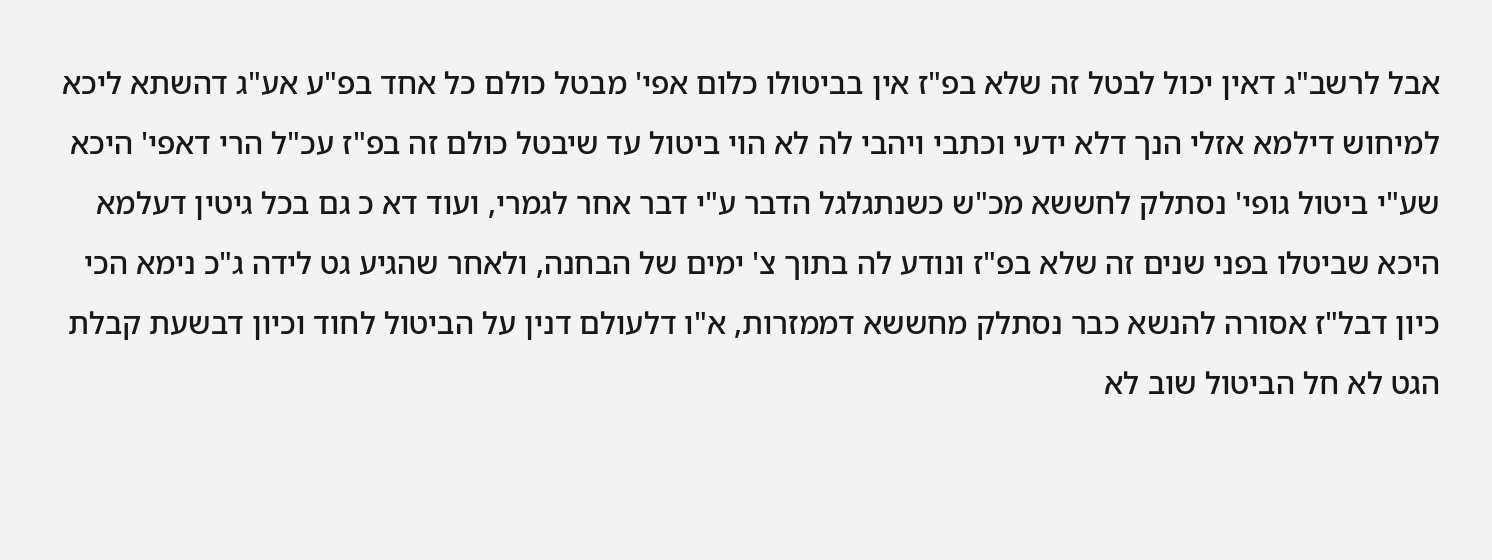אבל לרשב"ג דאין יכול לבטל זה שלא בפ"ז אין בביטולו כלום אפי' מבטל כולם כל אחד בפ"ע אע"ג דהשתא ליכא למיחוש דילמא אזלי הנך דלא ידעי וכתבי ויהבי לה לא הוי ביטול עד שיבטל כולם זה בפ"ז עכ"ל הרי דאפי' היכא שע"י ביטול גופי' נסתלק לחששא מכ"ש כשנתגלגל הדבר ע"י דבר אחר לגמרי, ועוד דא כ גם בכל גיטין דעלמא היכא שביטלו בפני שנים זה שלא בפ"ז ונודע לה בתוך צ' ימים של הבחנה, ולאחר שהגיע גט לידה ג"כ נימא הכי כיון דבל"ז אסורה להנשא כבר נסתלק מחששא דממזרות, א"ו דלעולם דנין על הביטול לחוד וכיון דבשעת קבלת הגט לא חל הביטול שוב לא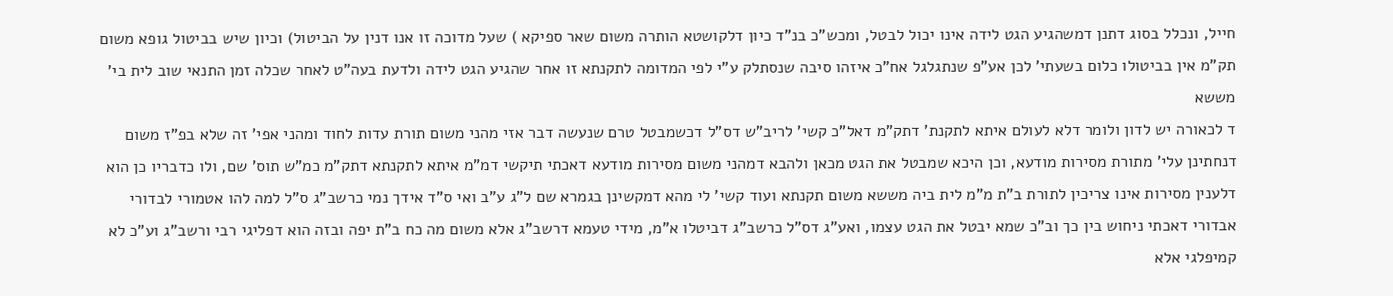חייל, ונכלל בסוג דתנן דמשהגיע הגט לידה אינו יכול לבטל, ומכש"כ בנ"ד כיון דלקושטא הותרה משום שאר ספיקא ) שעל מדוכה זו אנו דנין על הביטול) וכיון שיש בביטול גופא משום תק"מ אין בביטולו כלום בשעתי' לכן אע"פ שנתגלגל אח"כ איזהו סיבה שנסתלק ע"י לפי המדומה לתקנתא זו אחר שהגיע הגט לידה ולדעת בעה"ט לאחר שכלה זמן התנאי שוב לית בי' מששא
ד לכאורה יש לדון ולומר דלא לעולם איתא לתקנת' דתק"מ דאל"כ קשי' לריב"ש דס"ל דכשמבטל טרם שנעשה דבר אזי מהני משום תורת עדות לחוד ומהני אפי' זה שלא בפ"ז משום דנחתינן עלי' מתורת מסירות מודעא, וכן היכא שמבטל את הגט מכאן ולהבא דמהני משום מסירות מודעא דאכתי תיקשי דמ"מ איתא לתקנתא דתק"מ כמ"ש תוס' שם, ולו כדבריו כן הוא דלענין מסירות אינו צריכין לתורת ב"ת מ"מ לית ביה מששא משום תקנתא ועוד קשי' לי מהא דמקשינן בגמרא שם ל"ג ע"ב ואי ס"ד אידך נמי כרשב"ג ס"ל למה להו אטמורי לבדורי אבדורי דאכתי ניחוש בין כך וב"כ שמא יבטל את הגט עצמו, ואע"ג דס"ל כרשב"ג דביטלו א"מ, מידי טעמא דרשב"ג אלא משום מה כח ב"ת יפה ובזה הוא דפליגי רבי ורשב"ג וע"כ לא קמיפלגי אלא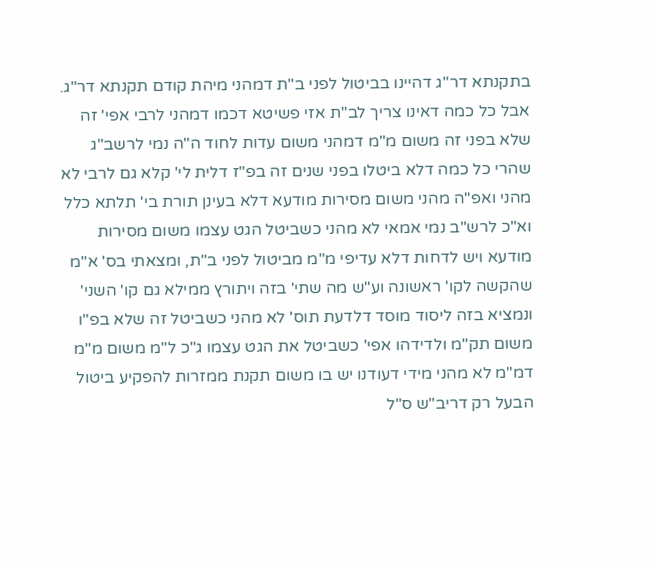בתקנתא דר"ג דהיינו בביטול לפני ב"ת דמהני מיהת קודם תקנתא דר"ג. אבל כל כמה דאינו צריך לב"ת אזי פשיטא דכמו דמהני לרבי אפי' זה שלא בפני זה משום מ"מ דמהני משום עדות לחוד ה"ה נמי לרשב"ג שהרי כל כמה דלא ביטלו בפני שנים זה בפ"ז דלית לי' קלא גם לרבי לא מהני ואפ"ה מהני משום מסירות מודעא דלא בעינן תורת בי' תלתא כלל וא"כ לרש"ב נמי אמאי לא מהני כשביטל הגט עצמו משום מסירות מודעא ויש לדחות דלא עדיפי מ"מ מביטול לפני ב"ת, ומצאתי בס' א"מ שהקשה לקו' ראשונה וע"ש מה שתי' בזה ויתורץ ממילא גם קו' השני' ונמציא בזה ליסוד מוסד דלדעת תוס' לא מהני כשביטל זה שלא בפ"ו משום תק"מ ולדידהו אפי' כשביטל את הגט עצמו ג"כ ל"מ משום מ"מ דמ"מ לא מהני מידי דעודנו יש בו משום תקנת ממזרות להפקיע ביטול הבעל רק דריב"ש ס"ל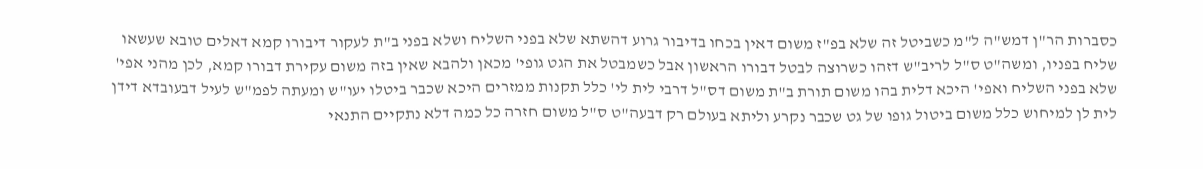כסברות הר"ן דמש"ה ל"מ כשביטל זה שלא בפ"ז משום דאין בכחו בדיבור גרוע דהשתא שלא בפני השליח ושלא בפני ב"ת לעקור דיבורו קמא דאלים טובא שעשאו שליח בפניו, ומשה"ט ס"ל לריב"ש דזהו כשרוצה לבטל דבורו הראשון אבל כשמבטל את הגט גופי' מכאן ולהבא שאין בזה משום עקירת דבורו קמא, לכן מהני אפי' שלא בפני השליח ואפי' היכא דלית בהו משום תורת ב"ת משום דס"ל דרבי לית לי' כלל תקנות ממזרים היכא שכבר ביטלו יעו"ש ומעתה לפמ"ש לעיל דבעובדא דידן לית לן למיחוש כלל משום ביטול גופו של גט שכבר נקרע וליתא בעולם רק דבעה"ט ס"ל משום חזרה כל כמה דלא נתקיים התנאי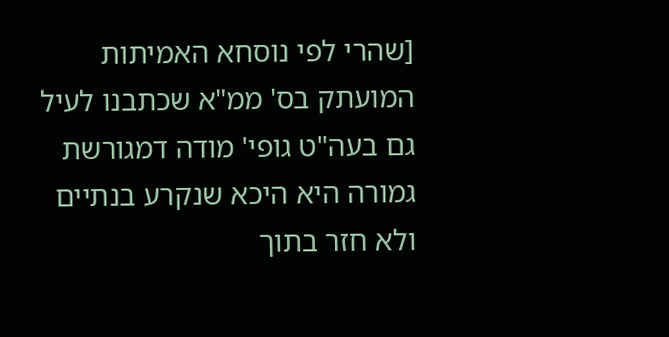[שהרי לפי נוסחא האמיתות המועתק בס' ממ"א שכתבנו לעיל גם בעה"ט גופי' מודה דמגורשת גמורה היא היכא שנקרע בנתיים ולא חזר בתוך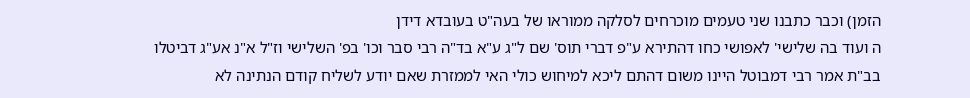הזמן) וכבר כתבנו שני טעמים מוכרחים לסלקה ממוראו של בעה"ט בעובדא דידן
ה ועוד בה שלישי' לאפושי כחו דהתירא ע"פ דברי תוס' שם ל"ג ע"א בד"ה רבי סבר וכו' בפ' השלישי וז"ל א"נ אע"ג דביטלו בב"ת אמר רבי דמבוטל היינו משום דהתם ליכא למיחוש כולי האי לממזרת שאם יודע לשליח קודם הנתינה לא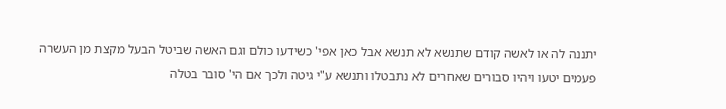יתננה לה או לאשה קודם שתנשא לא תנשא אבל כאן אפי' כשידעו כולם וגם האשה שביטל הבעל מקצת מן העשרה פעמים יטעו ויהיו סבורים שאחרים לא נתבטלו ותנשא ע"י גיטה ולכך אם הי' סובר בטלה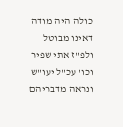כולה היה מודה דאינו מבוטל ולפ"ז אתי שפיר וכו' עכ"ל יעו"ש ונראה מדבריהם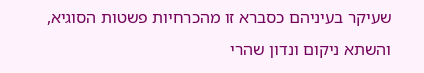שעיקר בעיניהם כסברא זו מהכרחיות פשטות הסוגיא, והשתא ניקום ונדון שהרי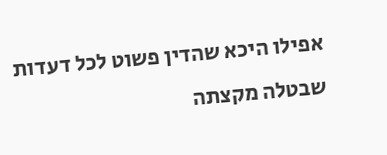אפילו היכא שהדין פשוט לכל דעדות שבטלה מקצתה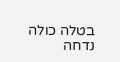בטלה כולה נדחה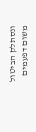ונסתלק הביטול משום דפעמים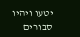יטעו ויהיו סבורים